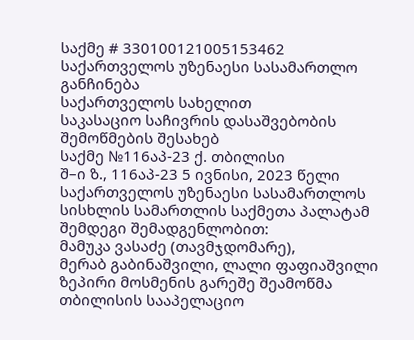საქმე # 330100121005153462
საქართველოს უზენაესი სასამართლო
განჩინება
საქართველოს სახელით
საკასაციო საჩივრის დასაშვებობის
შემოწმების შესახებ
საქმე №116აპ-23 ქ. თბილისი
შ–ი ზ., 116აპ-23 5 ივნისი, 2023 წელი
საქართველოს უზენაესი სასამართლოს სისხლის სამართლის საქმეთა პალატამ შემდეგი შემადგენლობით:
მამუკა ვასაძე (თავმჯდომარე),
მერაბ გაბინაშვილი, ლალი ფაფიაშვილი
ზეპირი მოსმენის გარეშე შეამოწმა თბილისის სააპელაციო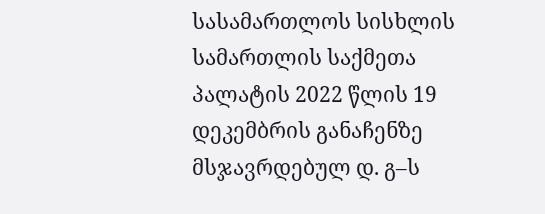სასამართლოს სისხლის სამართლის საქმეთა პალატის 2022 წლის 19 დეკემბრის განაჩენზე მსჯავრდებულ დ. გ–ს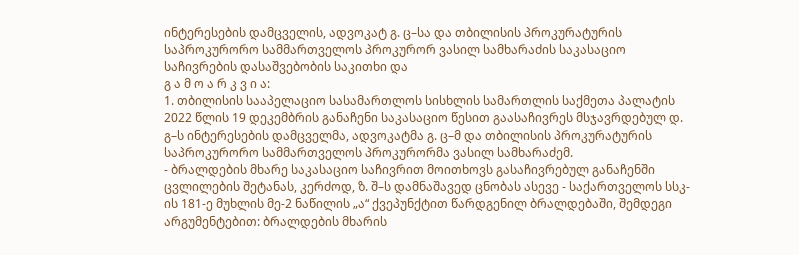ინტერესების დამცველის, ადვოკატ გ. ც–სა და თბილისის პროკურატურის საპროკურორო სამმართველოს პროკურორ ვასილ სამხარაძის საკასაციო საჩივრების დასაშვებობის საკითხი და
გ ა მ ო ა რ კ ვ ი ა:
1. თბილისის სააპელაციო სასამართლოს სისხლის სამართლის საქმეთა პალატის 2022 წლის 19 დეკემბრის განაჩენი საკასაციო წესით გაასაჩივრეს მსჯავრდებულ დ. გ–ს ინტერესების დამცველმა, ადვოკატმა გ. ც–მ და თბილისის პროკურატურის საპროკურორო სამმართველოს პროკურორმა ვასილ სამხარაძემ.
- ბრალდების მხარე საკასაციო საჩივრით მოითხოვს გასაჩივრებულ განაჩენში ცვლილების შეტანას, კერძოდ, ზ. შ–ს დამნაშავედ ცნობას ასევე - საქართველოს სსკ-ის 181-ე მუხლის მე-2 ნაწილის „ა“ ქვეპუნქტით წარდგენილ ბრალდებაში, შემდეგი არგუმენტებით: ბრალდების მხარის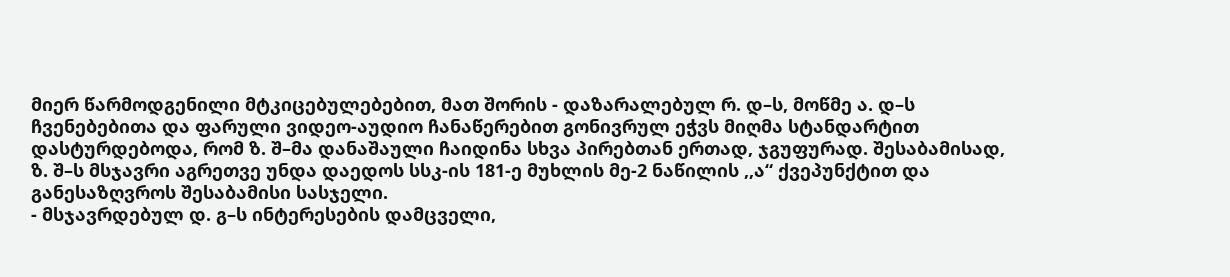მიერ წარმოდგენილი მტკიცებულებებით, მათ შორის - დაზარალებულ რ. დ–ს, მოწმე ა. დ–ს ჩვენებებითა და ფარული ვიდეო-აუდიო ჩანაწერებით გონივრულ ეჭვს მიღმა სტანდარტით დასტურდებოდა, რომ ზ. შ–მა დანაშაული ჩაიდინა სხვა პირებთან ერთად, ჯგუფურად. შესაბამისად, ზ. შ–ს მსჯავრი აგრეთვე უნდა დაედოს სსკ-ის 181-ე მუხლის მე-2 ნაწილის ,,ა“ ქვეპუნქტით და განესაზღვროს შესაბამისი სასჯელი.
- მსჯავრდებულ დ. გ–ს ინტერესების დამცველი,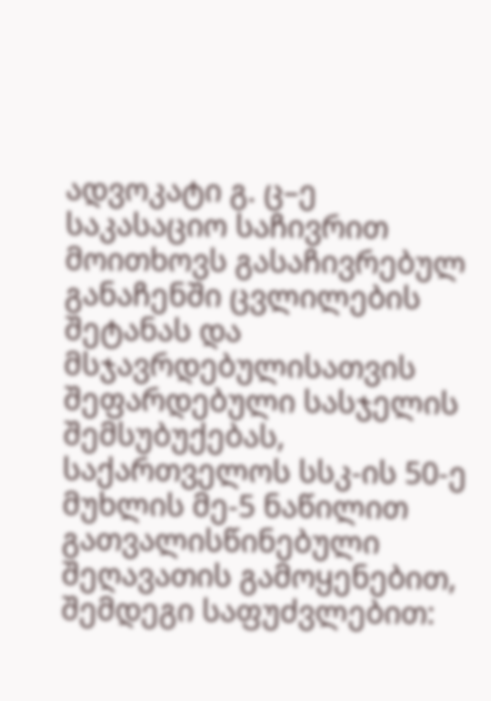ადვოკატი გ. ც–ე საკასაციო საჩივრით მოითხოვს გასაჩივრებულ განაჩენში ცვლილების შეტანას და მსჯავრდებულისათვის შეფარდებული სასჯელის შემსუბუქებას, საქართველოს სსკ-ის 50-ე მუხლის მე-5 ნაწილით გათვალისწინებული შეღავათის გამოყენებით, შემდეგი საფუძვლებით: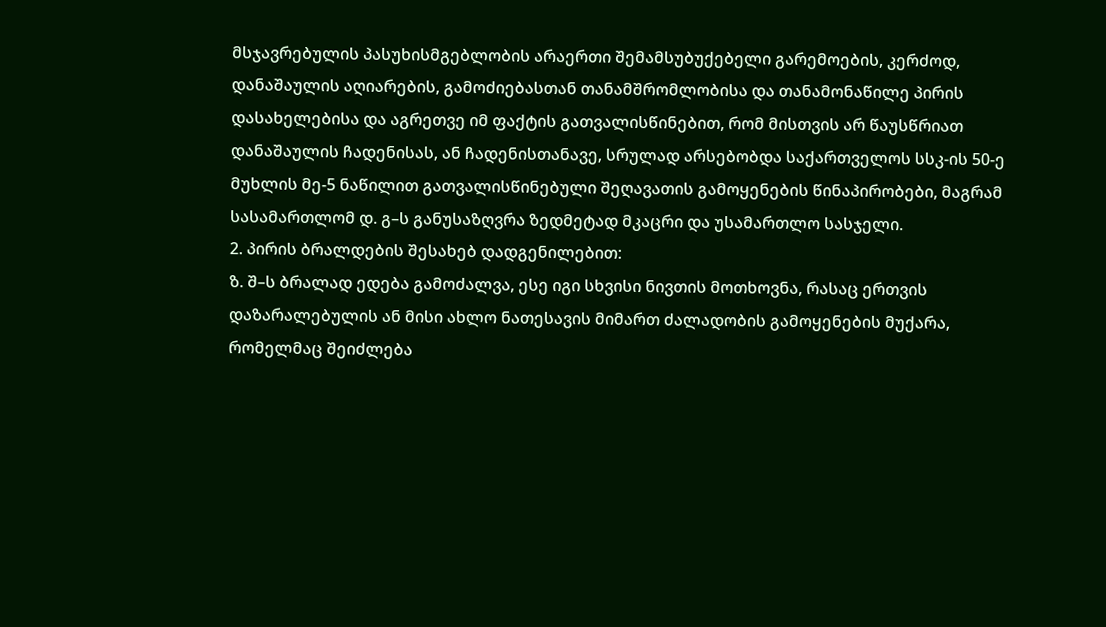მსჯავრებულის პასუხისმგებლობის არაერთი შემამსუბუქებელი გარემოების, კერძოდ, დანაშაულის აღიარების, გამოძიებასთან თანამშრომლობისა და თანამონაწილე პირის დასახელებისა და აგრეთვე იმ ფაქტის გათვალისწინებით, რომ მისთვის არ წაუსწრიათ დანაშაულის ჩადენისას, ან ჩადენისთანავე, სრულად არსებობდა საქართველოს სსკ-ის 50-ე მუხლის მე-5 ნაწილით გათვალისწინებული შეღავათის გამოყენების წინაპირობები, მაგრამ სასამართლომ დ. გ–ს განუსაზღვრა ზედმეტად მკაცრი და უსამართლო სასჯელი.
2. პირის ბრალდების შესახებ დადგენილებით:
ზ. შ–ს ბრალად ედება გამოძალვა, ესე იგი სხვისი ნივთის მოთხოვნა, რასაც ერთვის დაზარალებულის ან მისი ახლო ნათესავის მიმართ ძალადობის გამოყენების მუქარა, რომელმაც შეიძლება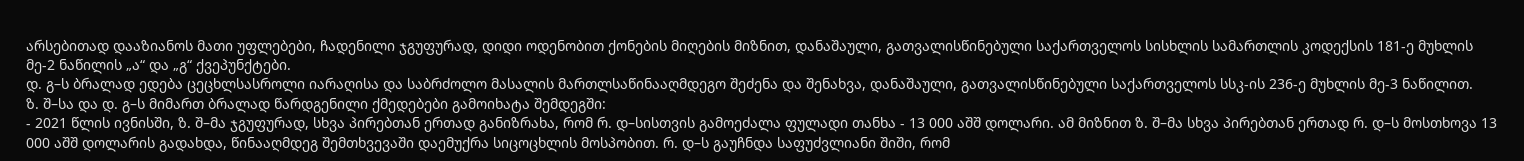არსებითად დააზიანოს მათი უფლებები, ჩადენილი ჯგუფურად, დიდი ოდენობით ქონების მიღების მიზნით, დანაშაული, გათვალისწინებული საქართველოს სისხლის სამართლის კოდექსის 181-ე მუხლის მე-2 ნაწილის „ა“ და „გ“ ქვეპუნქტები.
დ. გ–ს ბრალად ედება ცეცხლსასროლი იარაღისა და საბრძოლო მასალის მართლსაწინააღმდეგო შეძენა და შენახვა, დანაშაული, გათვალისწინებული საქართველოს სსკ-ის 236-ე მუხლის მე-3 ნაწილით.
ზ. შ–სა და დ. გ–ს მიმართ ბრალად წარდგენილი ქმედებები გამოიხატა შემდეგში:
- 2021 წლის ივნისში, ზ. შ–მა ჯგუფურად, სხვა პირებთან ერთად განიზრახა, რომ რ. დ–სისთვის გამოეძალა ფულადი თანხა - 13 000 აშშ დოლარი. ამ მიზნით ზ. შ–მა სხვა პირებთან ერთად რ. დ–ს მოსთხოვა 13 000 აშშ დოლარის გადახდა, წინააღმდეგ შემთხვევაში დაემუქრა სიცოცხლის მოსპობით. რ. დ–ს გაუჩნდა საფუძვლიანი შიში, რომ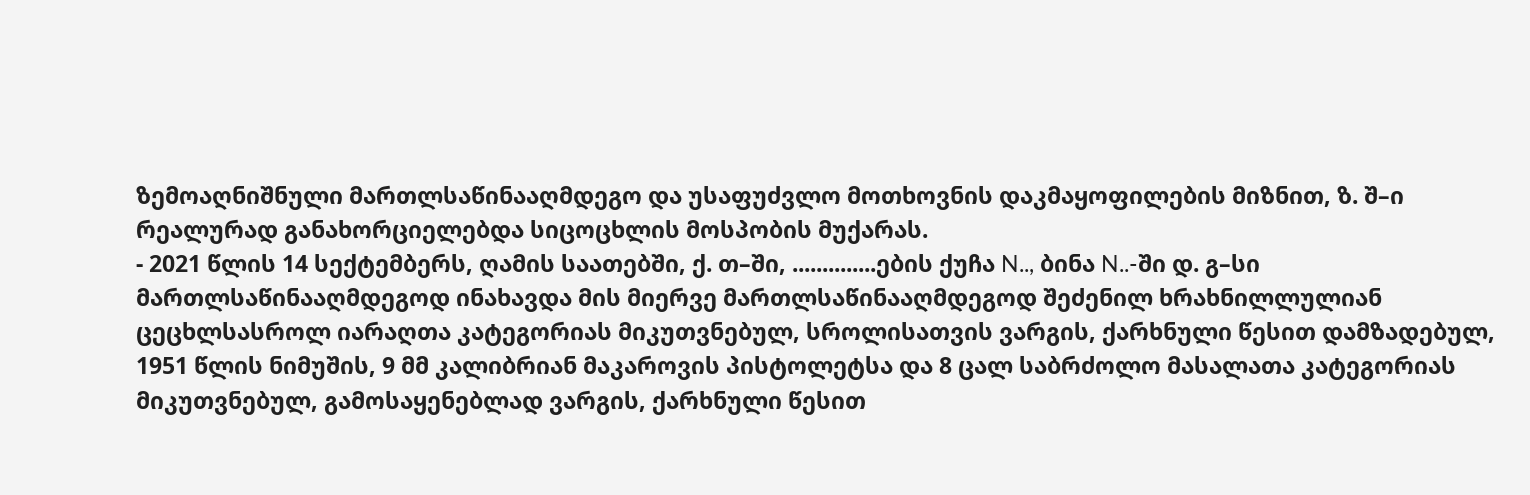ზემოაღნიშნული მართლსაწინააღმდეგო და უსაფუძვლო მოთხოვნის დაკმაყოფილების მიზნით, ზ. შ–ი რეალურად განახორციელებდა სიცოცხლის მოსპობის მუქარას.
- 2021 წლის 14 სექტემბერს, ღამის საათებში, ქ. თ–ში, ..............ების ქუჩა N.., ბინა N..-ში დ. გ–სი მართლსაწინააღმდეგოდ ინახავდა მის მიერვე მართლსაწინააღმდეგოდ შეძენილ ხრახნილლულიან ცეცხლსასროლ იარაღთა კატეგორიას მიკუთვნებულ, სროლისათვის ვარგის, ქარხნული წესით დამზადებულ, 1951 წლის ნიმუშის, 9 მმ კალიბრიან მაკაროვის პისტოლეტსა და 8 ცალ საბრძოლო მასალათა კატეგორიას მიკუთვნებულ, გამოსაყენებლად ვარგის, ქარხნული წესით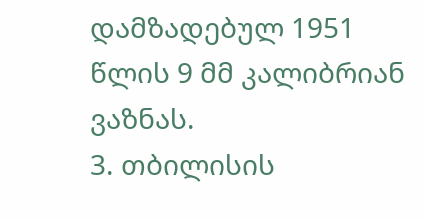დამზადებულ 1951 წლის 9 მმ კალიბრიან ვაზნას.
3. თბილისის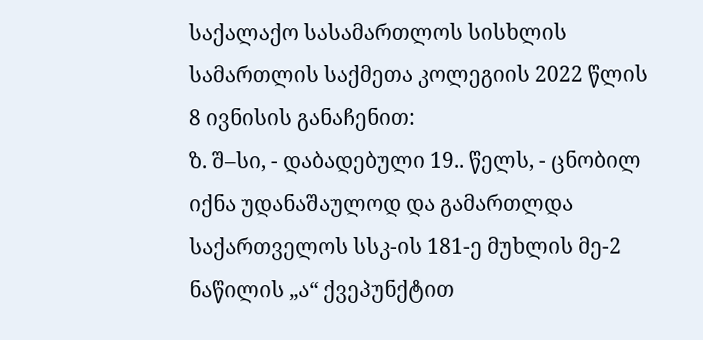საქალაქო სასამართლოს სისხლის სამართლის საქმეთა კოლეგიის 2022 წლის 8 ივნისის განაჩენით:
ზ. შ–სი, - დაბადებული 19.. წელს, - ცნობილ იქნა უდანაშაულოდ და გამართლდა საქართველოს სსკ-ის 181-ე მუხლის მე-2 ნაწილის „ა“ ქვეპუნქტით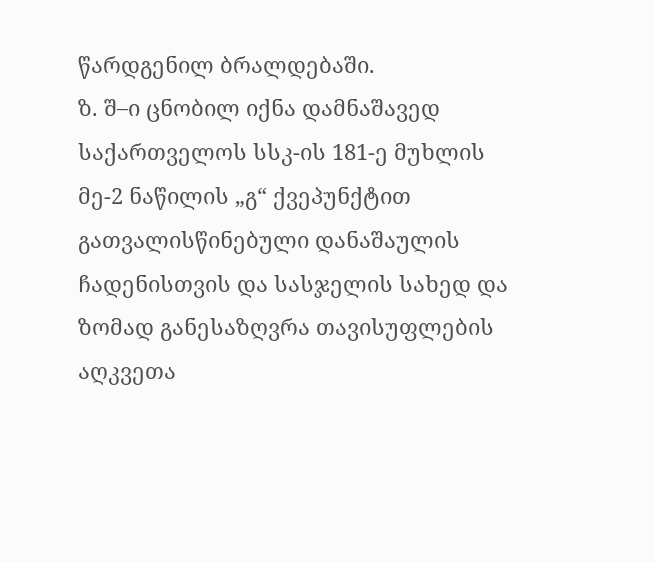წარდგენილ ბრალდებაში.
ზ. შ–ი ცნობილ იქნა დამნაშავედ საქართველოს სსკ-ის 181-ე მუხლის მე-2 ნაწილის „გ“ ქვეპუნქტით გათვალისწინებული დანაშაულის ჩადენისთვის და სასჯელის სახედ და ზომად განესაზღვრა თავისუფლების აღკვეთა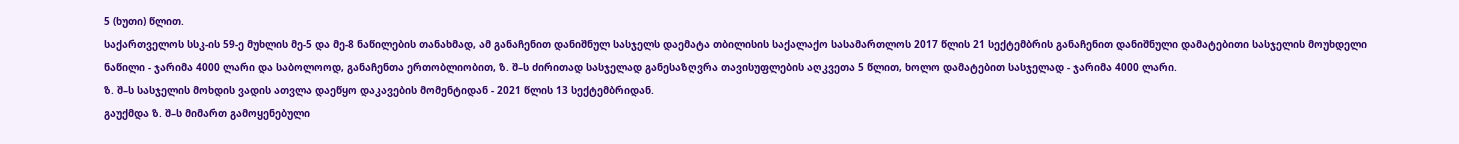5 (ხუთი) წლით.
საქართველოს სსკ-ის 59-ე მუხლის მე-5 და მე-8 ნაწილების თანახმად, ამ განაჩენით დანიშნულ სასჯელს დაემატა თბილისის საქალაქო სასამართლოს 2017 წლის 21 სექტემბრის განაჩენით დანიშნული დამატებითი სასჯელის მოუხდელი ნაწილი - ჯარიმა 4000 ლარი და საბოლოოდ, განაჩენთა ერთობლიობით, ზ. შ–ს ძირითად სასჯელად განესაზღვრა თავისუფლების აღკვეთა 5 წლით, ხოლო დამატებით სასჯელად - ჯარიმა 4000 ლარი.
ზ. შ–ს სასჯელის მოხდის ვადის ათვლა დაეწყო დაკავების მომენტიდან - 2021 წლის 13 სექტემბრიდან.
გაუქმდა ზ. შ–ს მიმართ გამოყენებული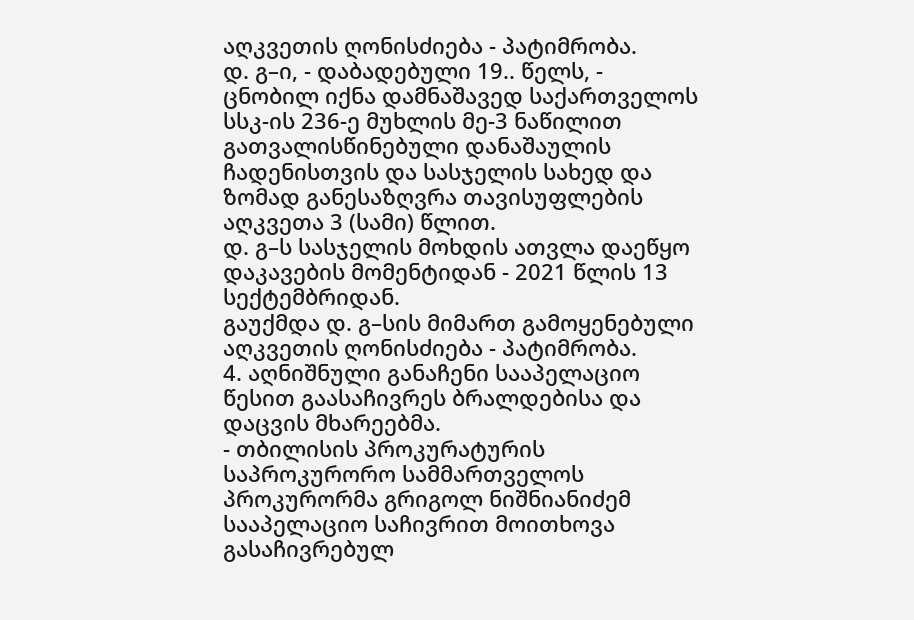აღკვეთის ღონისძიება - პატიმრობა.
დ. გ–ი, - დაბადებული 19.. წელს, - ცნობილ იქნა დამნაშავედ საქართველოს სსკ-ის 236-ე მუხლის მე-3 ნაწილით გათვალისწინებული დანაშაულის ჩადენისთვის და სასჯელის სახედ და ზომად განესაზღვრა თავისუფლების აღკვეთა 3 (სამი) წლით.
დ. გ–ს სასჯელის მოხდის ათვლა დაეწყო დაკავების მომენტიდან - 2021 წლის 13 სექტემბრიდან.
გაუქმდა დ. გ–სის მიმართ გამოყენებული აღკვეთის ღონისძიება - პატიმრობა.
4. აღნიშნული განაჩენი სააპელაციო წესით გაასაჩივრეს ბრალდებისა და დაცვის მხარეებმა.
- თბილისის პროკურატურის საპროკურორო სამმართველოს პროკურორმა გრიგოლ ნიშნიანიძემ სააპელაციო საჩივრით მოითხოვა გასაჩივრებულ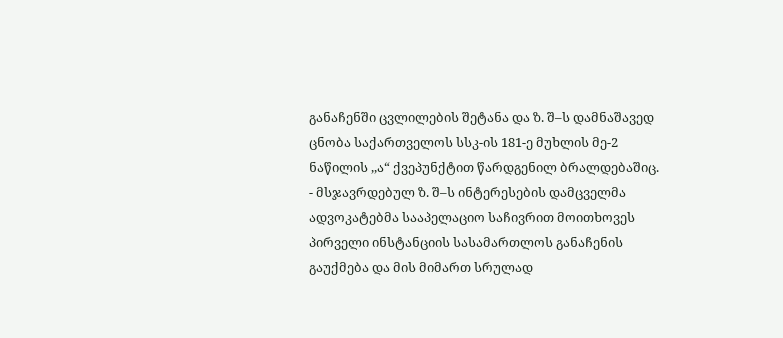განაჩენში ცვლილების შეტანა და ზ. შ–ს დამნაშავედ ცნობა საქართველოს სსკ-ის 181-ე მუხლის მე-2 ნაწილის ,,ა“ ქვეპუნქტით წარდგენილ ბრალდებაშიც.
- მსჯავრდებულ ზ. შ–ს ინტერესების დამცველმა ადვოკატებმა სააპელაციო საჩივრით მოითხოვეს პირველი ინსტანციის სასამართლოს განაჩენის გაუქმება და მის მიმართ სრულად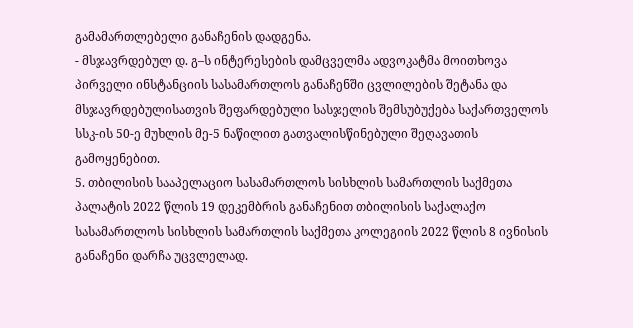გამამართლებელი განაჩენის დადგენა.
- მსჯავრდებულ დ. გ–ს ინტერესების დამცველმა ადვოკატმა მოითხოვა პირველი ინსტანციის სასამართლოს განაჩენში ცვლილების შეტანა და მსჯავრდებულისათვის შეფარდებული სასჯელის შემსუბუქება საქართველოს სსკ-ის 50-ე მუხლის მე-5 ნაწილით გათვალისწინებული შეღავათის გამოყენებით.
5. თბილისის სააპელაციო სასამართლოს სისხლის სამართლის საქმეთა პალატის 2022 წლის 19 დეკემბრის განაჩენით თბილისის საქალაქო სასამართლოს სისხლის სამართლის საქმეთა კოლეგიის 2022 წლის 8 ივნისის განაჩენი დარჩა უცვლელად.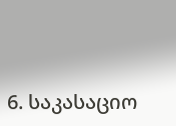6. საკასაციო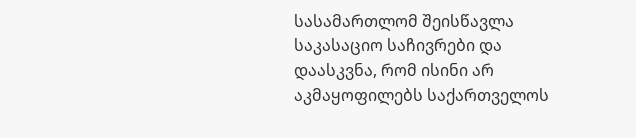სასამართლომ შეისწავლა საკასაციო საჩივრები და დაასკვნა, რომ ისინი არ აკმაყოფილებს საქართველოს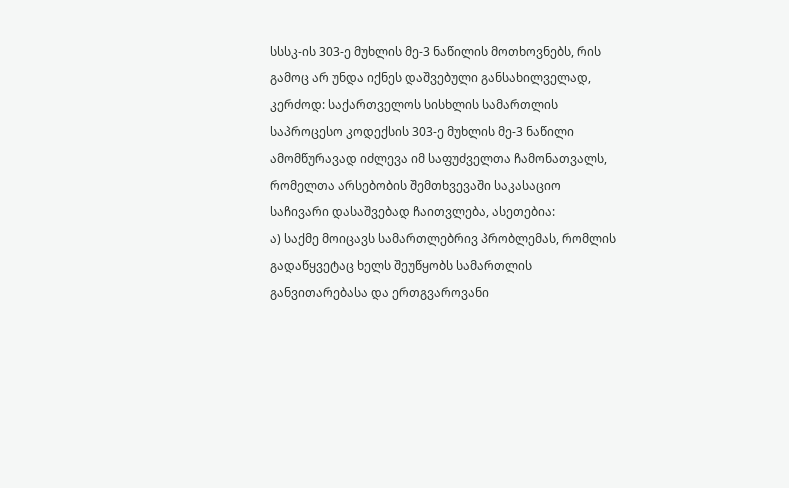სსსკ-ის 303-ე მუხლის მე-3 ნაწილის მოთხოვნებს, რის გამოც არ უნდა იქნეს დაშვებული განსახილველად, კერძოდ: საქართველოს სისხლის სამართლის საპროცესო კოდექსის 303-ე მუხლის მე-3 ნაწილი ამომწურავად იძლევა იმ საფუძველთა ჩამონათვალს, რომელთა არსებობის შემთხვევაში საკასაციო საჩივარი დასაშვებად ჩაითვლება, ასეთებია:
ა) საქმე მოიცავს სამართლებრივ პრობლემას, რომლის გადაწყვეტაც ხელს შეუწყობს სამართლის განვითარებასა და ერთგვაროვანი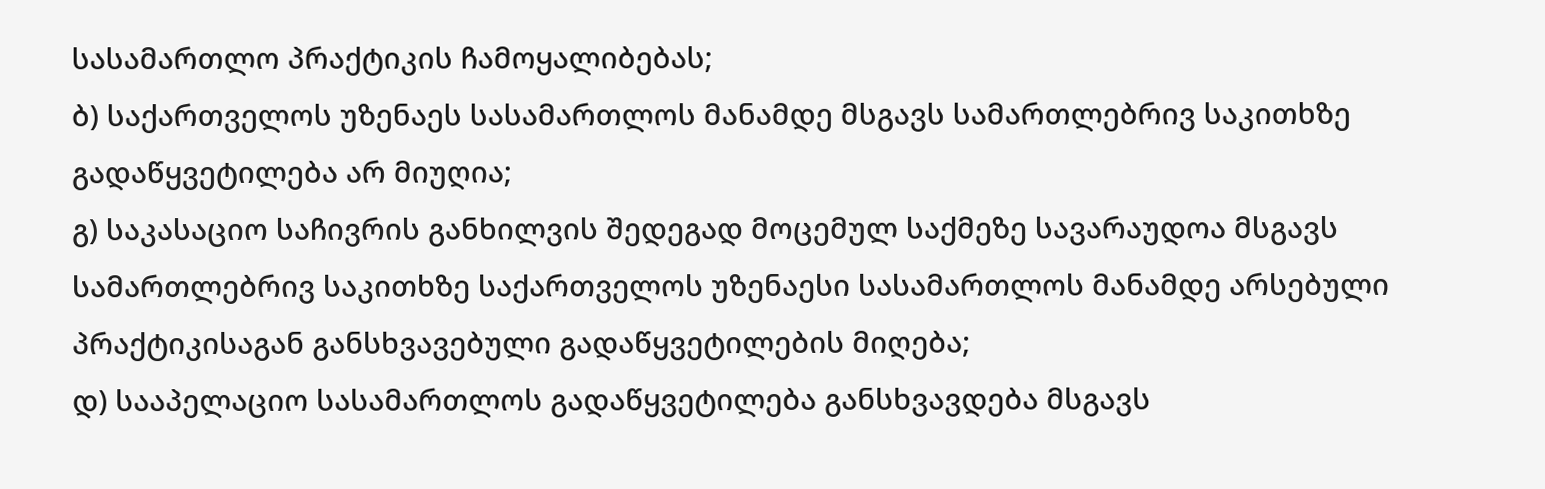სასამართლო პრაქტიკის ჩამოყალიბებას;
ბ) საქართველოს უზენაეს სასამართლოს მანამდე მსგავს სამართლებრივ საკითხზე გადაწყვეტილება არ მიუღია;
გ) საკასაციო საჩივრის განხილვის შედეგად მოცემულ საქმეზე სავარაუდოა მსგავს სამართლებრივ საკითხზე საქართველოს უზენაესი სასამართლოს მანამდე არსებული პრაქტიკისაგან განსხვავებული გადაწყვეტილების მიღება;
დ) სააპელაციო სასამართლოს გადაწყვეტილება განსხვავდება მსგავს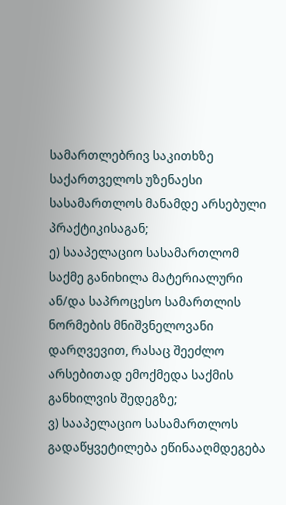სამართლებრივ საკითხზე საქართველოს უზენაესი სასამართლოს მანამდე არსებული პრაქტიკისაგან;
ე) სააპელაციო სასამართლომ საქმე განიხილა მატერიალური ან/და საპროცესო სამართლის ნორმების მნიშვნელოვანი დარღვევით, რასაც შეეძლო არსებითად ემოქმედა საქმის განხილვის შედეგზე;
ვ) სააპელაციო სასამართლოს გადაწყვეტილება ეწინააღმდეგება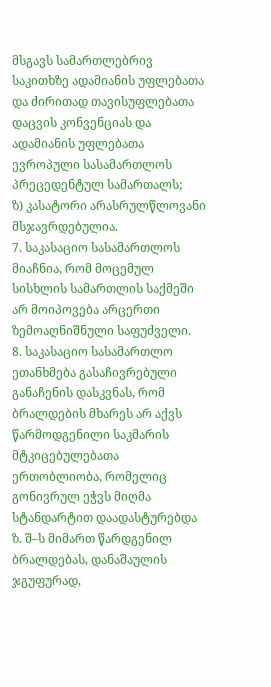მსგავს სამართლებრივ საკითხზე ადამიანის უფლებათა და ძირითად თავისუფლებათა დაცვის კონვენციას და ადამიანის უფლებათა ევროპული სასამართლოს პრეცედენტულ სამართალს;
ზ) კასატორი არასრულწლოვანი მსჯავრდებულია.
7. საკასაციო სასამართლოს მიაჩნია, რომ მოცემულ სისხლის სამართლის საქმეში არ მოიპოვება არცერთი ზემოაღნიშნული საფუძველი.
8. საკასაციო სასამართლო ეთანხმება გასაჩივრებული განაჩენის დასკვნას, რომ ბრალდების მხარეს არ აქვს წარმოდგენილი საკმარის მტკიცებულებათა ერთობლიობა, რომელიც გონივრულ ეჭვს მიღმა სტანდარტით დაადასტურებდა ზ. შ–ს მიმართ წარდგენილ ბრალდებას, დანაშაულის ჯგუფურად,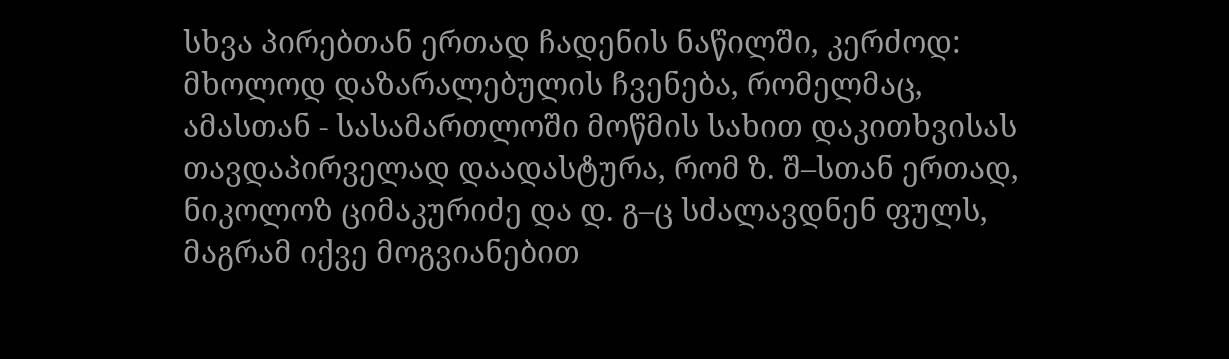სხვა პირებთან ერთად ჩადენის ნაწილში, კერძოდ: მხოლოდ დაზარალებულის ჩვენება, რომელმაც, ამასთან - სასამართლოში მოწმის სახით დაკითხვისას თავდაპირველად დაადასტურა, რომ ზ. შ–სთან ერთად, ნიკოლოზ ციმაკურიძე და დ. გ–ც სძალავდნენ ფულს, მაგრამ იქვე მოგვიანებით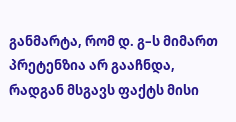განმარტა, რომ დ. გ–ს მიმართ პრეტენზია არ გააჩნდა, რადგან მსგავს ფაქტს მისი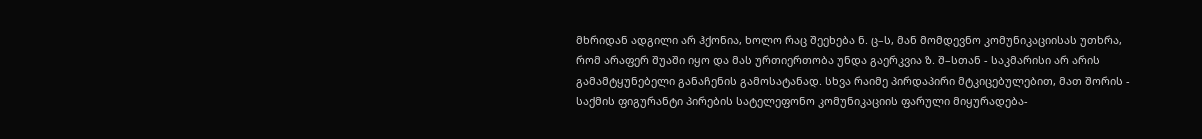მხრიდან ადგილი არ ჰქონია, ხოლო რაც შეეხება ნ. ც–ს, მან მომდევნო კომუნიკაციისას უთხრა, რომ არაფერ შუაში იყო და მას ურთიერთობა უნდა გაერკვია ზ. შ–სთან - საკმარისი არ არის გამამტყუნებელი განაჩენის გამოსატანად. სხვა რაიმე პირდაპირი მტკიცებულებით, მათ შორის - საქმის ფიგურანტი პირების სატელეფონო კომუნიკაციის ფარული მიყურადება-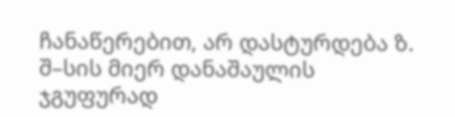ჩანაწერებით, არ დასტურდება ზ. შ–სის მიერ დანაშაულის ჯგუფურად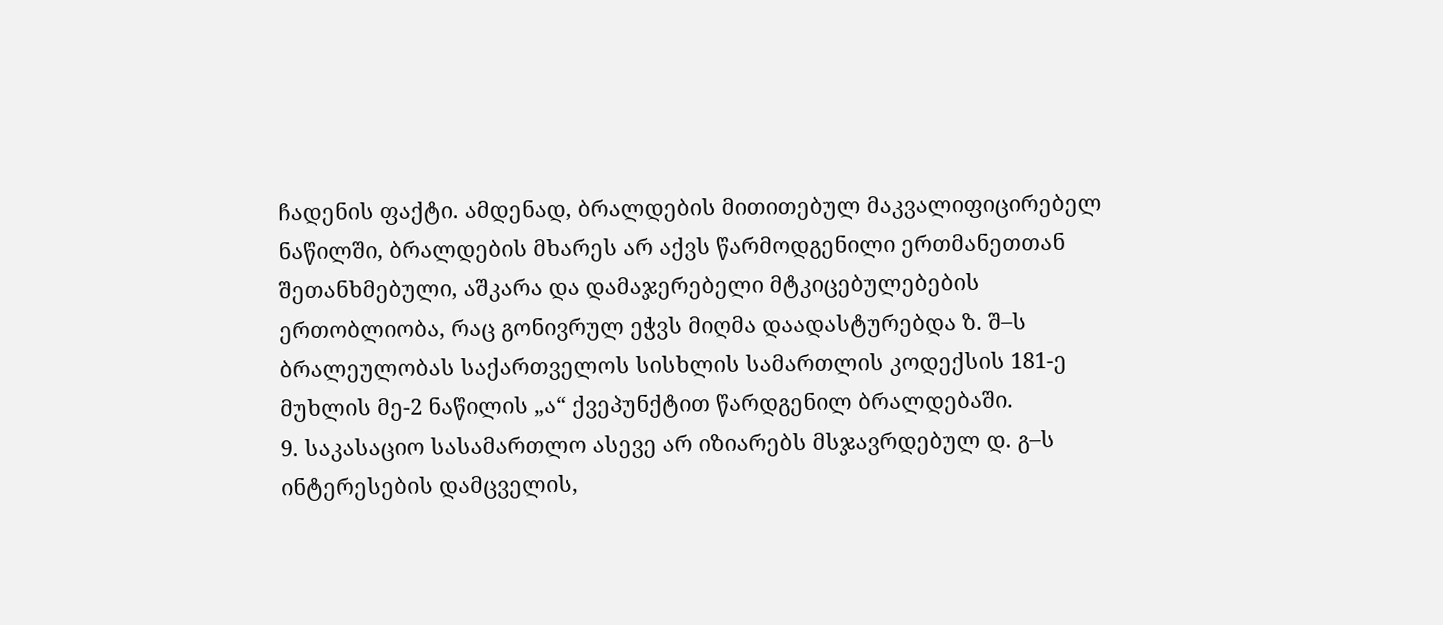ჩადენის ფაქტი. ამდენად, ბრალდების მითითებულ მაკვალიფიცირებელ ნაწილში, ბრალდების მხარეს არ აქვს წარმოდგენილი ერთმანეთთან შეთანხმებული, აშკარა და დამაჯერებელი მტკიცებულებების ერთობლიობა, რაც გონივრულ ეჭვს მიღმა დაადასტურებდა ზ. შ–ს ბრალეულობას საქართველოს სისხლის სამართლის კოდექსის 181-ე მუხლის მე-2 ნაწილის „ა“ ქვეპუნქტით წარდგენილ ბრალდებაში.
9. საკასაციო სასამართლო ასევე არ იზიარებს მსჯავრდებულ დ. გ–ს ინტერესების დამცველის,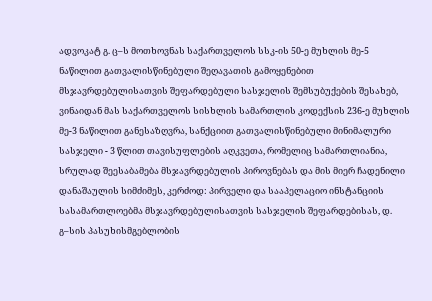ადვოკატ გ. ც–ს მოთხოვნას საქართველოს სსკ-ის 50-ე მუხლის მე-5 ნაწილით გათვალისწინებული შეღავათის გამოყენებით მსჯავრდებულისათვის შეფარდებული სასჯელის შემსუბუქების შესახებ, ვინაიდან მას საქართველოს სისხლის სამართლის კოდექსის 236-ე მუხლის მე-3 ნაწილით განესაზღვრა, სანქციით გათვალისწინებული მინიმალური სასჯელი - 3 წლით თავისუფლების აღკვეთა, რომელიც სამართლიანია, სრულად შეესაბამება მსჯავრდებულის პიროვნებას და მის მიერ ჩადენილი დანაშაულის სიმძიმეს, კერძოდ: პირველი და სააპელაციო ინსტანციის სასამართლოებმა მსჯავრდებულისათვის სასჯელის შეფარდებისას, დ. გ–სის პასუხისმგებლობის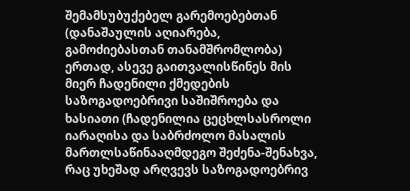შემამსუბუქებელ გარემოებებთან (დანაშაულის აღიარება, გამოძიებასთან თანამშრომლობა) ერთად, ასევე გაითვალისწინეს მის მიერ ჩადენილი ქმედების საზოგადოებრივი საშიშროება და ხასიათი (ჩადენილია ცეცხლსასროლი იარაღისა და საბრძოლო მასალის მართლსაწინააღმდეგო შეძენა-შენახვა, რაც უხეშად არღვევს საზოგადოებრივ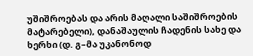უშიშროებას და არის მაღალი საშიშროების მატარებელი), დანაშაულის ჩადენის სახე და ხერხი (დ. გ–მა უკანონოდ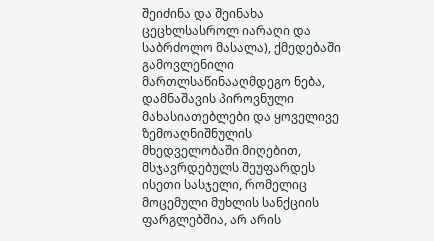შეიძინა და შეინახა ცეცხლსასროლ იარაღი და საბრძოლო მასალა), ქმედებაში გამოვლენილი მართლსაწინააღმდეგო ნება, დამნაშავის პიროვნული მახასიათებლები და ყოველივე ზემოაღნიშნულის მხედველობაში მიღებით, მსჯავრდებულს შეუფარდეს ისეთი სასჯელი, რომელიც მოცემული მუხლის სანქციის ფარგლებშია, არ არის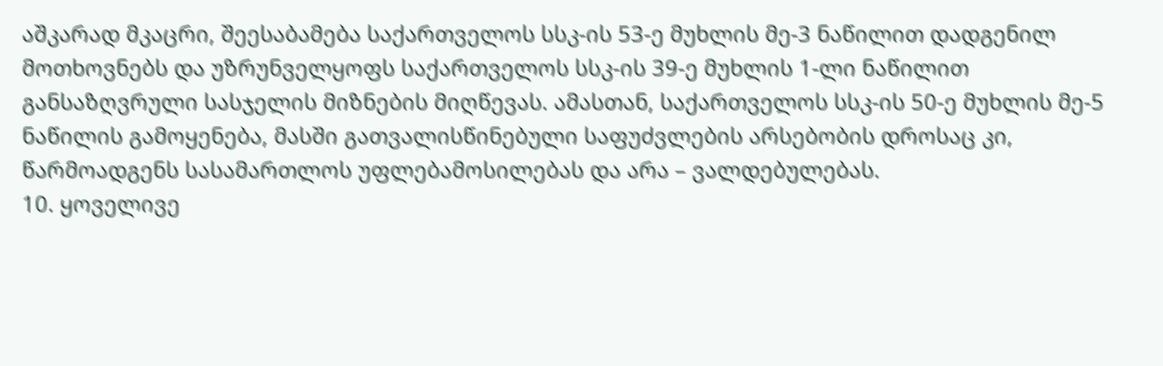აშკარად მკაცრი, შეესაბამება საქართველოს სსკ-ის 53-ე მუხლის მე-3 ნაწილით დადგენილ მოთხოვნებს და უზრუნველყოფს საქართველოს სსკ-ის 39-ე მუხლის 1-ლი ნაწილით განსაზღვრული სასჯელის მიზნების მიღწევას. ამასთან, საქართველოს სსკ-ის 50-ე მუხლის მე-5 ნაწილის გამოყენება, მასში გათვალისწინებული საფუძვლების არსებობის დროსაც კი, წარმოადგენს სასამართლოს უფლებამოსილებას და არა – ვალდებულებას.
10. ყოველივე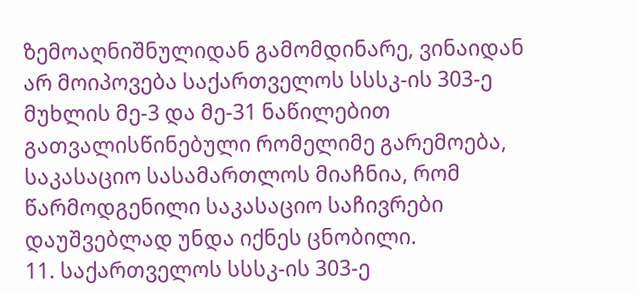ზემოაღნიშნულიდან გამომდინარე, ვინაიდან არ მოიპოვება საქართველოს სსსკ-ის 303-ე მუხლის მე-3 და მე-31 ნაწილებით გათვალისწინებული რომელიმე გარემოება, საკასაციო სასამართლოს მიაჩნია, რომ წარმოდგენილი საკასაციო საჩივრები დაუშვებლად უნდა იქნეს ცნობილი.
11. საქართველოს სსსკ-ის 303-ე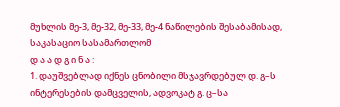მუხლის მე-3, მე-32, მე-33, მე-4 ნაწილების შესაბამისად, საკასაციო სასამართლომ
დ ა ა დ გ ი ნ ა :
1. დაუშვებლად იქნეს ცნობილი მსჯავრდებულ დ. გ–ს ინტერესების დამცველის, ადვოკატ გ. ც–სა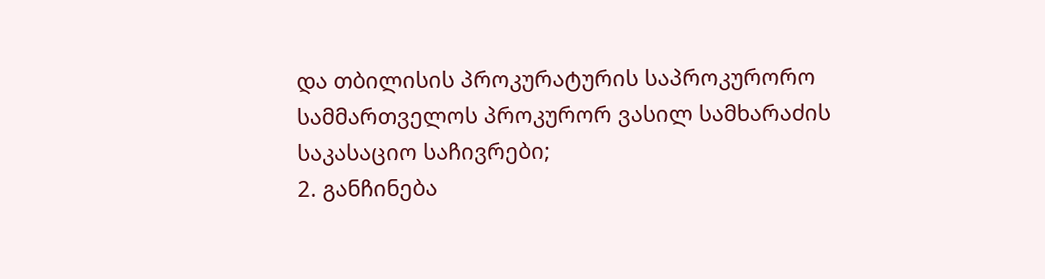და თბილისის პროკურატურის საპროკურორო სამმართველოს პროკურორ ვასილ სამხარაძის საკასაციო საჩივრები;
2. განჩინება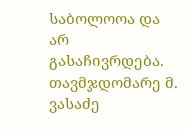საბოლოოა და არ გასაჩივრდება.
თავმჯდომარე მ. ვასაძე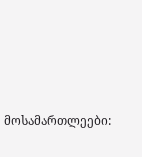მოსამართლეები: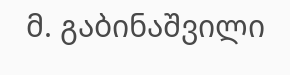მ. გაბინაშვილი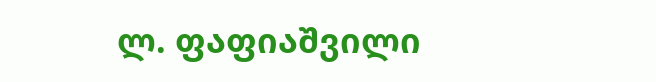ლ. ფაფიაშვილი